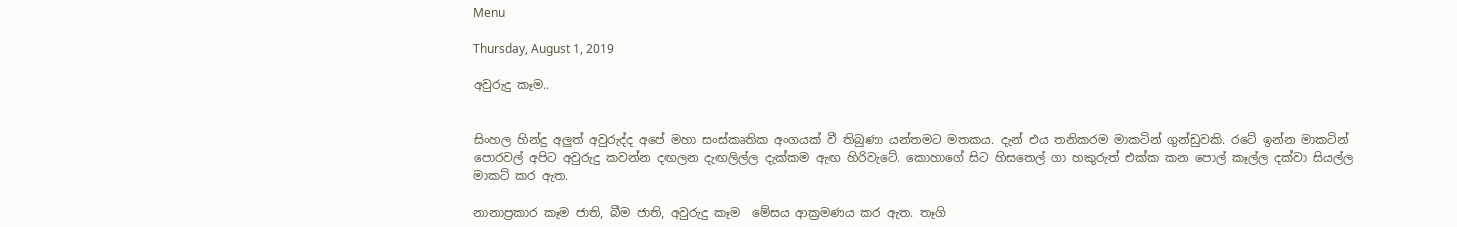Menu

Thursday, August 1, 2019

අවුරුදු කෑම..


සිංහල හින්දු අලුත් අවුරුද්ද අපේ මහා සංස්කෘතික අංගයක් වී තිබුණා යන්තමට මතකය. දැන් එය තනිකරම මාකටින් ගුන්ඩුවකි. රටේ ඉන්න මාකටින් පොරවල් අපිට අවුරුදු කවන්න දඟලන දැඟලිල්ල දැක්කම ඇඟ හිරිවැටේ. කොහාගේ සිට හිසතෙල් ගා හකුරුත් එක්ක කන පොල් කෑල්ල දක්වා සියල්ල මාකට් කර ඇත.

නානාප්‍රකාර කෑම ජාති, බීම ජාති, අවුරුදු කෑම  මේසය ආක්‍රමණය කර ඇත. තෑගි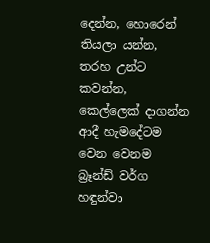දෙන්න, හොරෙන් තියලා යන්න, තරහ උන්ට කවන්න, කෙල්ලෙක් දාගන්න ආදී හැමදේටම වෙන වෙනම බ්‍රෑන්ඩ් වර්ග හඳුන්වා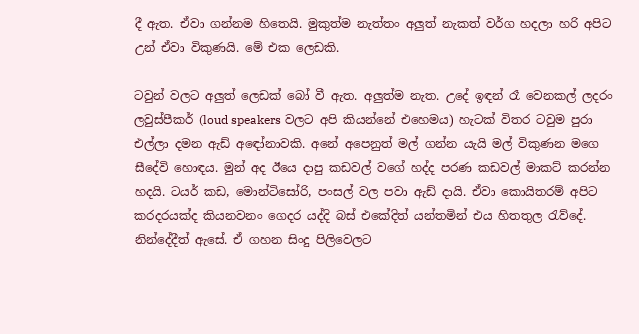දී ඇත. ඒවා ගන්නම හිතෙයි. මුකුත්ම නැත්තං අලුත් නැකත් වර්ග හදලා හරි අපිට උන් ඒවා විකුණයි. මේ එක ලෙඩකි.

ටවුන් වලට අලුත් ලෙඩක් බෝ වී ඇත. අලුත්ම නැත. උදේ ඉඳන් රෑ වෙනකල් ලදරං ලවුස්පීකර් (loud speakers වලට අපි කියන්නේ එහෙමය) හැටක් විතර ටවුම පුරා එල්ලා දමන ඇඩ් අඳෝනාවකි. අනේ අපෙනුත් මල් ගන්න යැයි මල් විකුණන මගෙ සීදේවි හොඳය. මුන් අද ඊයෙ දාපු කඩවල් වගේ හද්ද පරණ කඩවල් මාකට් කරන්න හදයි. ටයර් කඩ, මොන්ටිසෝරි, පංසල් වල පවා ඇඩ් දායි. ඒවා කොයිතරම් අපිට කරදරයක්ද කියනවනං ගෙදර යද්දි බස් එකේදිත් යන්තමින් එය හිතතුල රැව්දේ. නින්දේදීත් ඇසේ. ඒ ගහන සිංදු පිලිවෙලට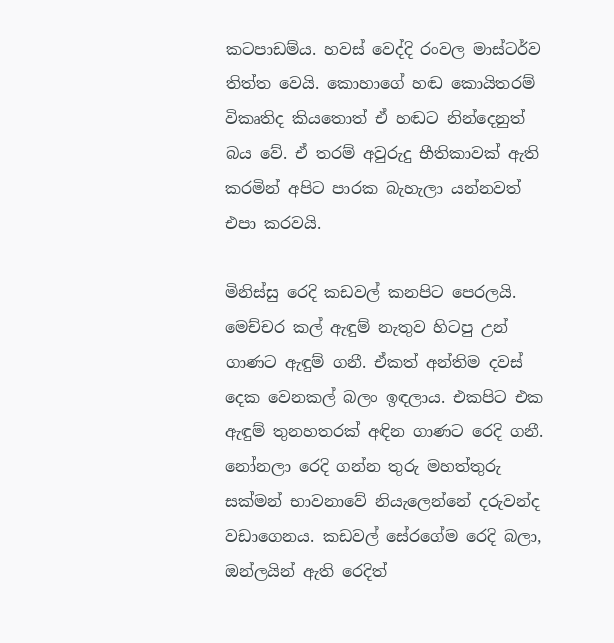කටපාඩම්ය. හවස් වෙද්දි රංවල මාස්ටර්ව තිත්ත වෙයි. කොහාගේ හඬ කොයිතරම් විකෘතිද කියතොත් ඒ හඬට නින්දෙනුත් බය වේ. ඒ තරම් අවුරුදු භීතිකාවක් ඇති කරමින් අපිට පාරක බැහැලා යන්නවත් එපා කරවයි.

මිනිස්සු රෙදි කඩවල් කනපිට පෙරලයි. මෙච්චර කල් ඇඳුම් නැතුව හිටපු උන් ගාණට ඇඳුම් ගනී. ඒකත් අන්තිම දවස් දෙක වෙනකල් බලං ඉඳලාය. එකපිට එක ඇඳුම් තුනහතරක් අඳින ගාණට රෙදි ගනී. නෝනලා රෙදි ගන්න තුරු මහත්තුරු සක්මන් භාවනාවේ නියැලෙන්නේ දරුවන්ද වඩාගෙනය. කඩවල් සේරගේම රෙදි බලා, ඔන්ලයින් ඇති රෙදිත්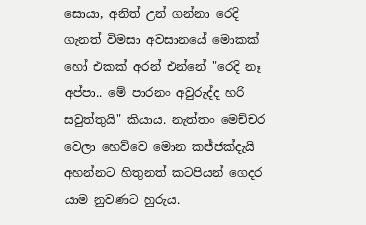සොයා, අනිත් උන් ගන්නා රෙදි ගැනත් විමසා අවසානයේ මොකක් හෝ එකක් අරන් එන්නේ "රෙදි නෑ අප්පා.. මේ පාරනං අවුරුද්ද හරි සවුත්තුයි" කියාය. නැත්තං මෙච්චර වෙලා හෙව්වෙ මොන කජ්ජක්දැයි අහන්නට හිතුනත් කටපියන් ගෙදර යාම නුවණට හුරුය.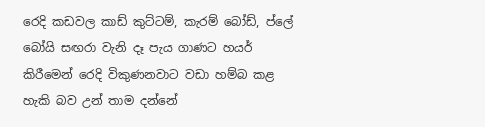රෙදි කඩවල කාඩ් කුට්ටම්, කැරම් බෝඩ්, ප්ලේ බෝයි සඟරා වැනි දෑ පැය ගාණට හයර් කිරීමෙන් රෙදි විකුණනවාට වඩා හම්බ කළ හැකි බව උන් තාම දන්නේ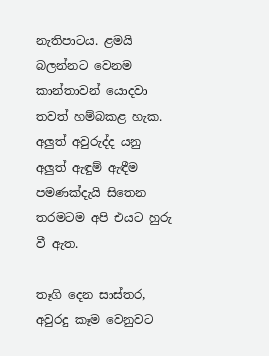නැතිපාටය. ළමයි බලන්නට වෙනම කාන්තාවන් යොදවා තවත් හම්බකළ හැක. අලුත් අවුරුද්ද යනු අලුත් ඇඳුම් ඇඳීම පමණක්දැයි සිතෙන තරමටම අපි එයට හුරු වී ඇත.

තෑගි දෙන සාස්තර, අවුරදු කෑම වෙනුවට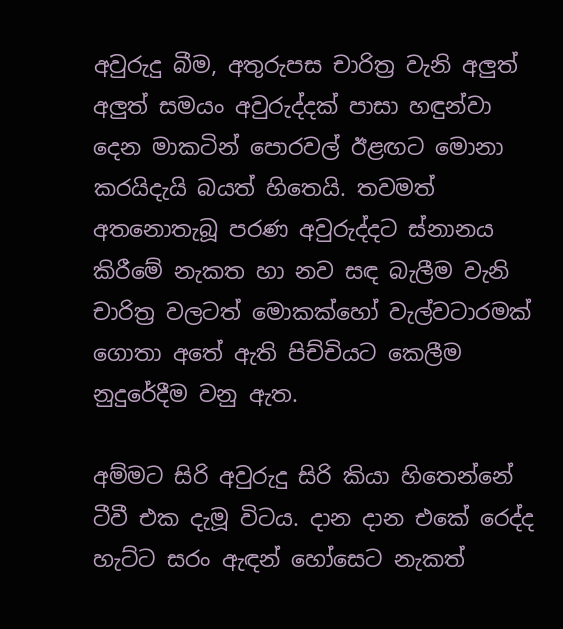අවුරුදු බීම, අතුරුපස චාරිත්‍ර වැනි අලුත් අලුත් සමයං අවුරුද්දක් පාසා හඳුන්වා දෙන මාකටින් පොරවල් ඊළඟට මොනා කරයිදැයි බයත් හිතෙයි. තවමත් අතනොතැබූ පරණ අවුරුද්දට ස්නානය කිරීමේ නැකත හා නව සඳ බැලීම වැනි චාරිත්‍ර වලටත් මොකක්හෝ වැල්වටාරමක් ගොතා අතේ ඇති පිච්චියට කෙලීම නුදුරේදීම වනු ඇත.

අම්මට සිරි අවුරුදු සිරි කියා හිතෙන්නේ ටීවී එක දැමූ විටය. දාන දාන එකේ රෙද්ද හැට්ට සරං ඇඳන් හෝසෙට නැකත්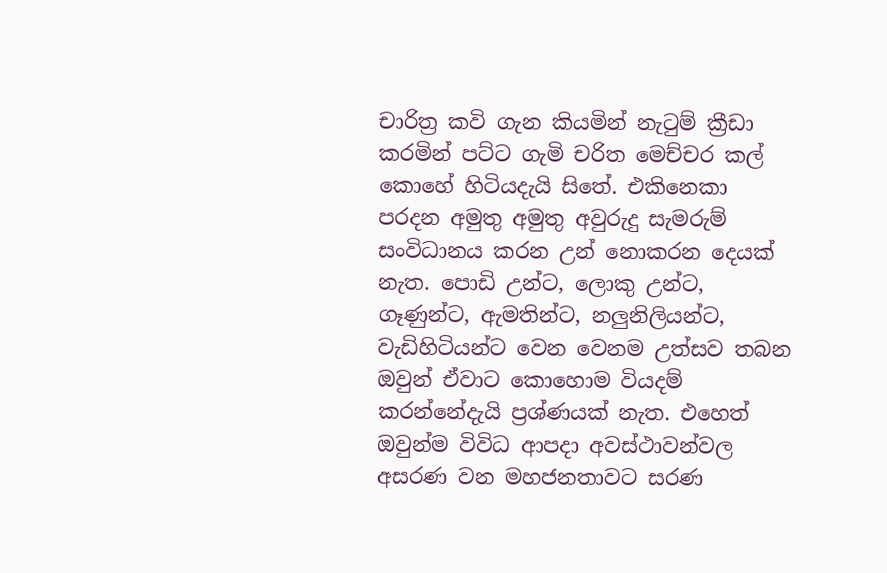චාරිත්‍ර කවි ගැන කියමින් නැටුම් ක්‍රීඩා කරමින් පට්ට ගැමි චරිත මෙච්චර කල් කොහේ හිටියදැයි සිතේ. එකිනෙකා පරදන අමුතු අමුතු අවුරුදු සැමරුම් සංවිධානය කරන උන් නොකරන දෙයක් නැත. පොඩි උන්ට, ලොකු උන්ට, ගෑණුන්ට, ඇමතින්ට, නලුනිලියන්ට, වැඩිහිටියන්ට වෙන වෙනම උත්සව තබන ඔවුන් ඒවාට කොහොම වියදම් කරන්නේදැයි ප්‍රශ්ණයක් නැත. එහෙත් ඔවුන්ම විවිධ ආපදා අවස්ථාවන්වල අසරණ වන මහජනතාවට සරණ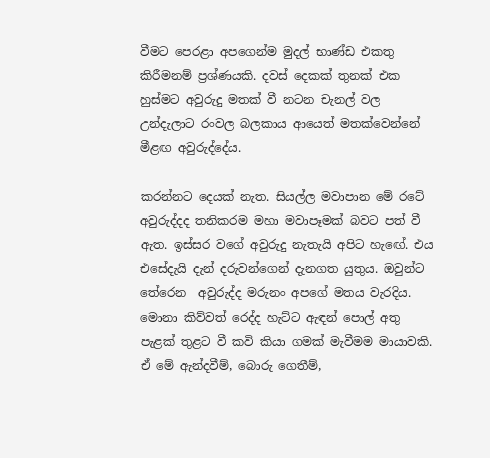වීමට පෙරළා අපගෙන්ම මුදල් භාණ්ඩ එකතු කිරීමනම් ප්‍රශ්ණයකි. දවස් දෙකක් තුනක් එක හුස්මට අවුරුදු මතක් වී නටන චැනල් වල උන්දැලාට රංවල බලකාය ආයෙත් මතක්වෙන්නේ මීළඟ අවුරුද්දේය.

කරන්නට දෙයක් නැත. සියල්ල මවාපාන මේ රටේ අවුරුද්දද තනිකරම මහා මවාපෑමක් බවට පත් වී ඇත. ඉස්සර වගේ අවුරුදු නැතැයි අපිට හැඟේ. එය එසේදැයි දැන් දරුවන්ගෙන් දැනගත යුතුය. ඔවුන්ට තේරෙන  අවුරුද්ද මරුනං අපගේ මතය වැරදිය. මොනා කිව්වත් රෙද්ද හැට්ට ඇඳන් පොල් අතු පැළක් තුළට වී කවි කියා ගමක් මැවීමම මායාවකි. ඒ මේ ඇන්දවීම්, බොරු ගෙතීම්,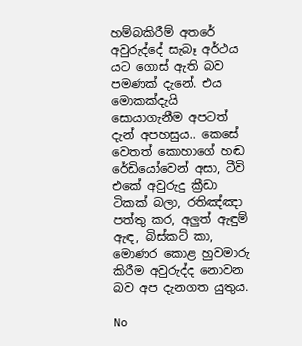හම්බකිරීම් අතරේ අවුරුද්දේ සැබෑ අර්ථය යට ගොස් ඇති බව පමණක් දැනේ. එය මොකක්දැයි සොයාගැනීම අපටත් දැන් අපහසුය.. කෙසේ වෙතත් කොහාගේ හඬ රේඩියෝවෙන් අසා, ටීවි එකේ අවුරුදු ක්‍රීඩා ටිකක් බලා, රතිඤ්ඤා පත්තු කර, අලුත් ඇඳුම් ඇඳ, බිස්කට් කා, මොණර කොළ හුවමාරු කිරීම අවුරුද්ද නොවන බව අප දැනගත යුතුය.

No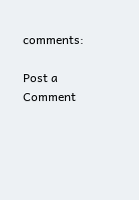comments:

Post a Comment